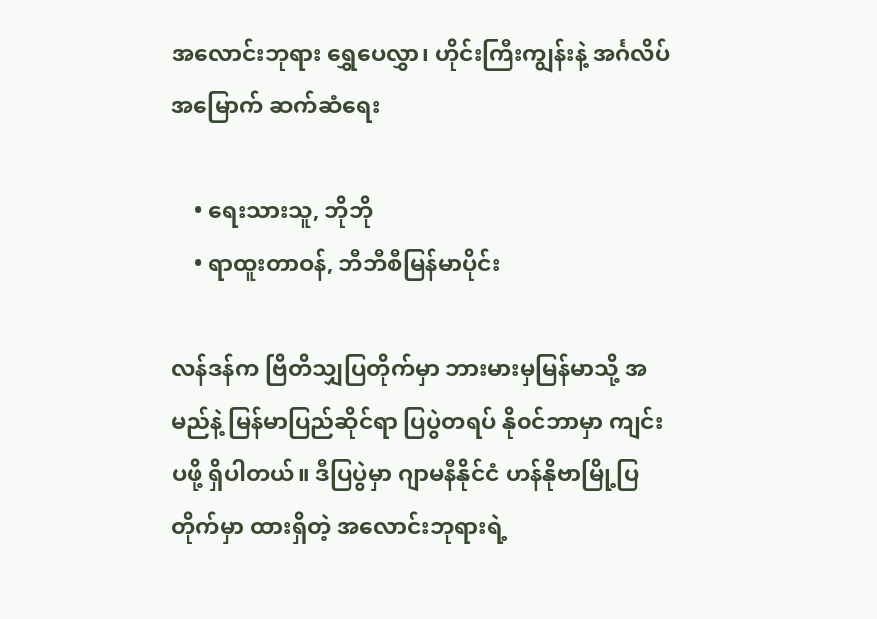အလောင်းဘုရား ရွှေပေလွှာ၊ ဟိုင်းကြီးကျွန်းနဲ့ အင်္ဂလိပ် အမြောက် ဆက်ဆံရေး

    • ရေးသားသူ, ဘိုဘို
    • ရာထူးတာဝန်, ဘီဘီစီမြန်မာပိုင်း

လန်ဒန်က ဗြိတိသျှပြတိုက်မှာ ဘားမားမှမြန်မာသို့ အမည်နဲ့ မြန်မာပြည်ဆိုင်ရာ ပြပွဲတရပ် နို၀င်ဘာမှာ ကျင်းပဖို့ ရှိပါတယ်။ ဒီပြပွဲမှာ ဂျာမနီနိုင်ငံ ဟန်နိုဗာမြို့ပြတိုက်မှာ ထားရှိတဲ့ အလောင်းဘုရားရဲ့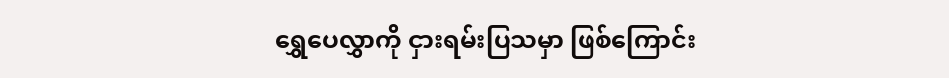ရွှေပေလွှာကို ငှားရမ်းပြသမှာ ဖြစ်ကြောင်း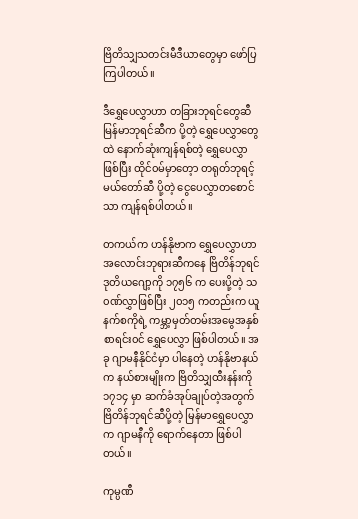ဗြိတိသျှသတင်းမီဒီယာတွေမှာ ဖော်ပြကြပါတယ်။

ဒီရွှေပေလွှာဟာ တခြားဘုရင်တွေဆီ မြန်မာဘုရင်ဆီက ပို့တဲ့ ရွှေပေလွှာတွေထဲ နောက်ဆုံးကျန်ရစ်တဲ့ ရွှေပေလွှာဖြစ်ပြီး ထိုင်၀မ်မှာတေ့ာ တရုတ်ဘုရင့်မယ်တော်ဆီ ပို့တဲ့ ငွေပေလွှာတစောင်သာ ကျန်ရစ်ပါတယ်။

တကယ်က ဟန်နိုဗာက ရွှေပေလွှာဟာ အလောင်းဘုရားဆီကနေ ဗြိတိန်ဘုရင် ဒုတိယဂျော့ကို ၁၇၅၆ က ပေးပို့တဲ့ သ၀ဏ်လွှာဖြစ်ပြီး ၂၀၁၅ ကတည်းက ယူနက်စကိုရဲ့ ကမ္ဘာ့မှတ်တမ်းအမွေအနှစ်စာရင်း၀င် ရွှေပေလွှာ ဖြစ်ပါတယ်။ အခု ဂျာမနီနိုင်ငံမှာ ပါနေတဲ့ ဟန်နိုဗာနယ်က နယ်စားမျိုးက ဗြိတိသျှထီးနန်းကို ၁၇၁၄ မှာ ဆက်ခံအုပ်ချုပ်တဲ့အတွက် ဗြိတိန်ဘုရင်ဆီပို့တဲ့ မြန်မာရွှေပေလွှာက ဂျာမနီကို ရောက်နေတာ ဖြစ်ပါတယ်။

ကုမ္ပဏီ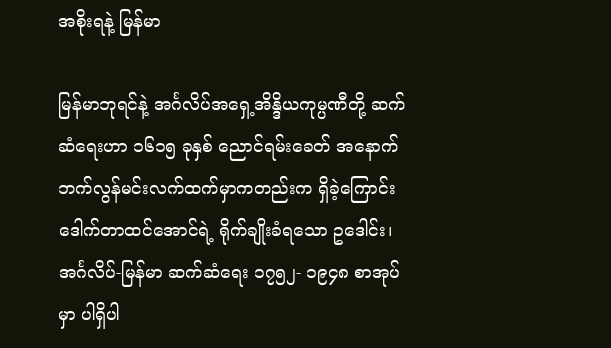အစိုးရနဲ့ မြန်မာ

မြန်မာဘုရင်နဲ့ အင်္ဂလိပ်အရှေ့အိန္ဒိယကုမ္ပဏီတို့ ဆက်ဆံရေးဟာ ၁၆၁၅ ခုနှစ် ညောင်ရမ်းခေတ် အနောက်ဘက်လွန်မင်းလက်ထက်မှာကတည်းက ရှိခဲ့ကြောင်း ဒေါက်တာထင်အောင်ရဲ့ ရိုက်ချိုးခံရသော ဥဒေါင်း၊ အင်္ဂလိပ်-မြန်မာ ဆက်ဆံရေး ၁၇၅၂- ၁၉၄၈ စာအုပ်မှာ ပါရှိပါ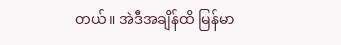တယ်။ အဲဒီအချိန်ထိ မြန်မာ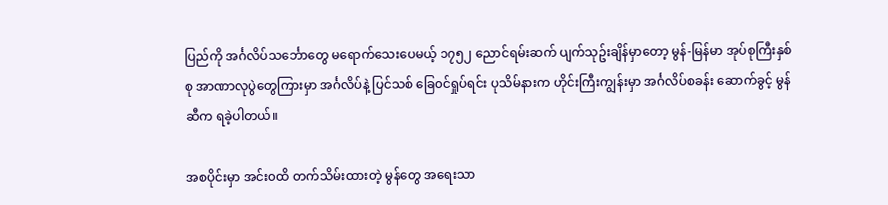ပြည်ကို အင်္ဂလိပ်သင်္ဘောတွေ မရောက်သေးပေမယ့် ၁၇၅၂ ညောင်ရမ်းဆက် ပျက်သုဥ်းချိန်မှာတော့ မွန်-မြန်မာ အုပ်စုကြီးနှစ်စု အာဏာလုပွဲတွေကြားမှာ အင်္ဂလိပ်နဲ့ ပြင်သစ် ခြေ၀င်ရှုပ်ရင်း ပုသိမ်နားက ဟိုင်းကြီးကျွန်းမှာ အင်္ဂလိပ်စခန်း ဆောက်ခွင့် မွန်ဆီက ရခဲ့ပါတယ်။

အစပိုင်းမှာ အင်း၀ထိ တက်သိမ်းထားတဲ့ မွန်တွေ အရေးသာ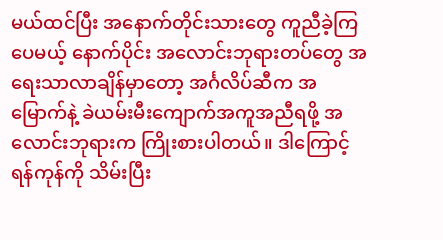မယ်ထင်ပြီး အနောက်တိုင်းသားတွေ ကူညီခဲ့ကြပေမယ့် နောက်ပိုင်း အလောင်းဘုရားတပ်တွေ အရေးသာလာချိန်မှာတော့ အင်္ဂလိပ်ဆီက အမြောက်နဲ့ ခဲယမ်းမီးကျောက်အကူအညီရဖို့ အလောင်းဘုရားက ကြိုးစားပါတယ်။ ဒါကြောင့် ရန်ကုန်ကို သိမ်းပြီး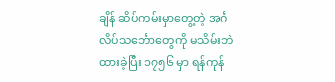ချိန် ဆိပ်ကမ်းမှာတွေ့တဲ့ အင်္ဂလိပ်သင်္ဘောတွေကို မသိမ်းဘဲ ထားခဲ့ပြီး ၁၇၅၆ မှာ ရန်ကုန်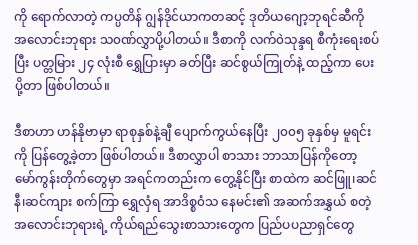ကို ရောက်လာတဲ့ ကပ္ပတိန် ဂျွန်ဒိုင်ယာကတဆင့် ဒုတိယဂျော့ဘုရင်ဆီကို အလောင်းဘုရား သ၀ဏ်လွှာပို့ပါတယ်။ ဒီစာကို လက်၀ဲသုန္ဒရ စီကုံးရေးစပ်ပြီး ပတ္တမြား ၂၄ လုံးစီ ရွှေပြားမှာ ခတ်ပြီး ဆင်စွယ်ကြုတ်နဲ့ ထည့်ကာ ပေးပို့တာ ဖြစ်ပါတယ်။

ဒီစာဟာ ဟန်နိုဗာမှာ ရာစုနှစ်နဲ့ချီ ပျောက်ကွယ်နေပြီး ၂၀၀၅ ခုနှစ်မှ မူရင်းကို ပြန်တွေ့ခဲ့တာ ဖြစ်ပါတယ်။ ဒီစာလွှာပါ စာသား ဘာသာပြန်ကိုတော့ မော်ကွန်းတိုက်တွေမှာ အရင်ကတည်းက တွေ့နိုင်ပြီး စာထဲက ဆင်ဖြူ၊ဆင်နီ၊ဆင်ကျား စက်ကြာ ရွှေလှံရ အာဒိစ္စ၀ံသ နေမင်း၏ အဆက်အနွှယ် စတဲ့ အလောင်းဘုရားရဲ့ ကိုယ်ရည်သွေးစာသားတွေက ပြည်ပပညာရှင်တွေ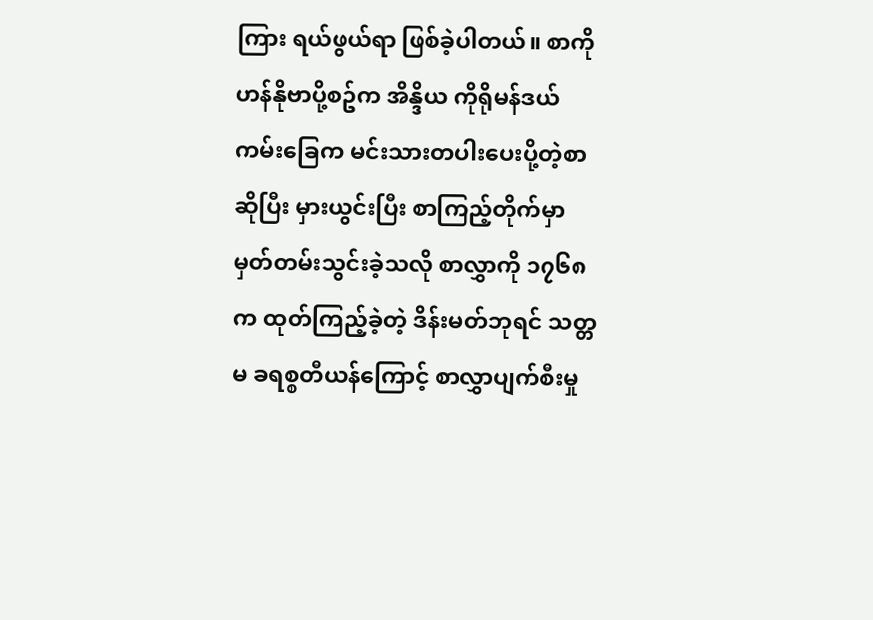ကြား ရယ်ဖွယ်ရာ ဖြစ်ခဲ့ပါတယ်။ စာကို ဟန်နိုဗာပို့စဥ်က အိန္ဒိယ ကိုရိုမန်ဒယ်ကမ်းခြေက မင်းသားတပါးပေးပို့တဲ့စာဆိုပြီး မှားယွင်းပြီး စာကြည့်တိုက်မှာ မှတ်တမ်းသွင်းခဲ့သလို စာလွှာကို ၁၇၆၈ က ထုတ်ကြည့်ခဲ့တဲ့ ဒိန်းမတ်ဘုရင် သတ္တမ ခရစ္စတီယန်ကြောင့် စာလွှာပျက်စီးမှု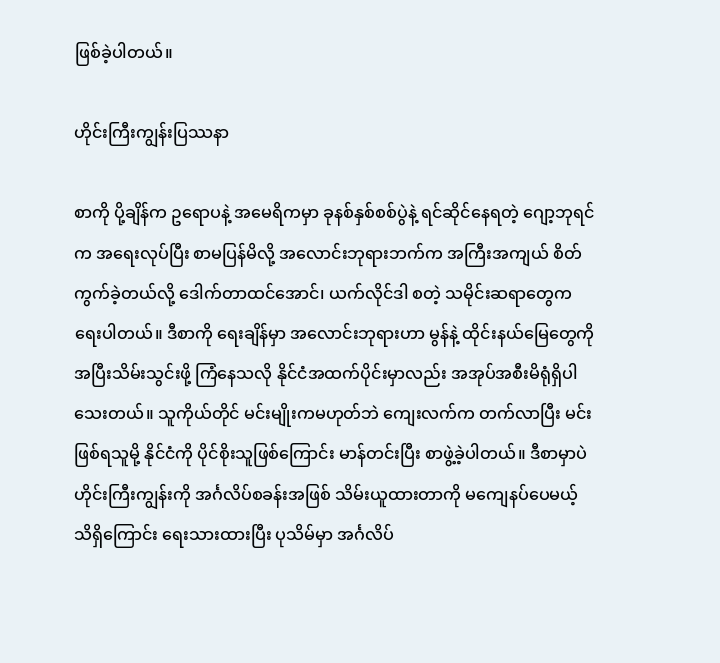ဖြစ်ခဲ့ပါတယ်။

ဟိုင်းကြီးကျွန်းပြဿနာ

စာကို ပို့ချိန်က ဥရောပနဲ့ အမေရိကမှာ ခုနစ်နှစ်စစ်ပွဲနဲ့ ရင်ဆိုင်နေရတဲ့ ဂျော့ဘုရင်က အရေးလုပ်ပြီး စာမပြန်မိလို့ အလောင်းဘုရားဘက်က အကြီးအကျယ် စိတ်ကွက်ခဲ့တယ်လို့ ဒေါက်တာထင်အောင်၊ ယက်လိုင်ဒါ စတဲ့ သမိုင်းဆရာတွေက ရေးပါတယ်။ ဒီစာကို ရေးချိန်မှာ အလောင်းဘုရားဟာ မွန်နဲ့ ထိုင်းနယ်မြေတွေကို အပြီးသိမ်းသွင်းဖို့ ကြံနေသလို နိုင်ငံအထက်ပိုင်းမှာလည်း အအုပ်အစီးမိရုံရှိပါသေးတယ်။ သူကိုယ်တိုင် မင်းမျိုးကမဟုတ်ဘဲ ကျေးလက်က တက်လာပြီး မင်းဖြစ်ရသူမို့ နိုင်ငံကို ပိုင်စိုးသူဖြစ်ကြောင်း မာန်တင်းပြီး စာဖွဲ့ခဲ့ပါတယ်။ ဒီစာမှာပဲ ဟိုင်းကြီးကျွန်းကို အင်္ဂလိပ်စခန်းအဖြစ် သိမ်းယူထားတာကို မကျေနပ်ပေမယ့် သိရှိကြောင်း ရေးသားထားပြီး ပုသိမ်မှာ အင်္ဂလိပ်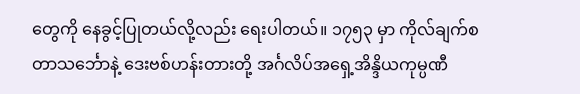တွေကို နေခွင့်ပြုတယ်လို့လည်း ရေးပါတယ်။ ၁၇၅၃ မှာ ကိုလ်ချက်စတာသင်္ဘောနဲ့ ဒေးဗစ်ဟန်းတားတို့ အင်္ဂလိပ်အရှေ့အိန္ဒိယကုမ္ပဏီ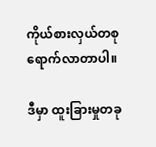ကိုယ်စားလှယ်တစု ရောက်လာတာပါ။

ဒီမှာ ထူးခြားမှုတခု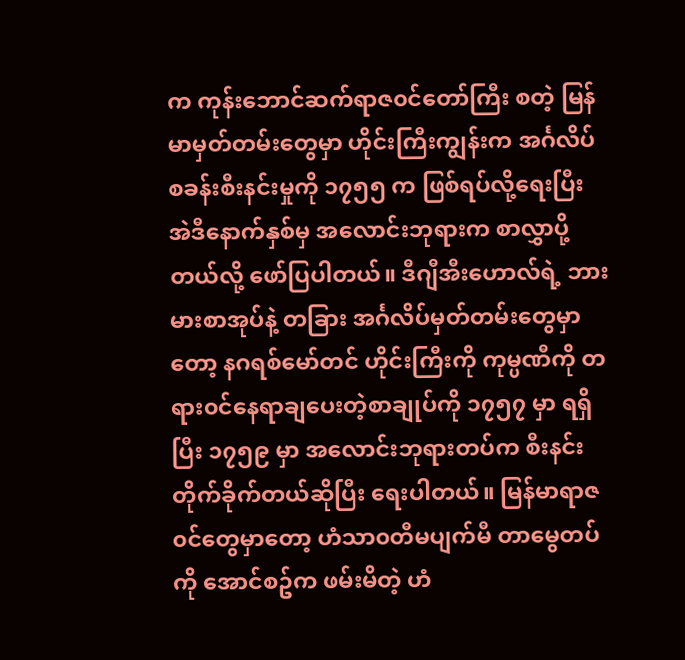က ကုန်းဘောင်ဆက်ရာဇ၀င်တော်ကြီး စတဲ့ မြန်မာမှတ်တမ်းတွေမှာ ဟိုင်းကြီးကျွန်းက အင်္ဂလိပ်စခန်းစီးနင်းမှုကို ၁၇၅၅ က ဖြစ်ရပ်လို့ရေးပြီး အဲဒီနောက်နှစ်မှ အလောင်းဘုရားက စာလွှာပို့တယ်လို့ ဖော်ပြပါတယ်။ ဒီဂျီအီးဟောလ်ရဲ့ ဘားမားစာအုပ်နဲ့ တခြား အင်္ဂလိပ်မှတ်တမ်းတွေမှာတော့ နဂရစ်မော်တင် ဟိုင်းကြီးကို ကုမ္ပဏီကို တရား၀င်နေရာချပေးတဲ့စာချုပ်ကို ၁၇၅၇ မှာ ရရှိပြီး ၁၇၅၉ မှာ အလောင်းဘုရားတပ်က စီးနင်းတိုက်ခိုက်တယ်ဆိုပြီး ရေးပါတယ်။ မြန်မာရာဇ၀င်တွေမှာတော့ ဟံသာ၀တီမပျက်မီ တာမွေတပ်ကို အောင်စဥ်က ဖမ်းမိတဲ့ ဟံ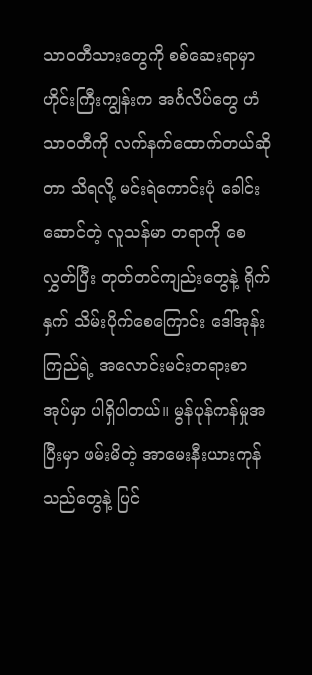သာ၀တီသားတွေကို စစ်ဆေးရာမှာ ဟိုင်းကြီးကျွန်းက အင်္ဂလိပ်တွေ ဟံသာ၀တီကို လက်နက်ထောက်တယ်ဆိုတာ သိရလို့ မင်းရဲကောင်းပုံ ခေါင်းဆောင်တဲ့ လူသန်မာ တရာကို စေလွှတ်ပြီး တုတ်တင်ကျည်းတွေနဲ့ ရိုက်နှက် သိမ်းပိုက်စေကြောင်း ဒေါ်အုန်းကြည်ရဲ့ အလောင်းမင်းတရားစာအုပ်မှာ ပါရှိပါတယ်။ မွန်ပုန်ကန်မှုအပြီးမှာ ဖမ်းမိတဲ့ အာမေးနီးယားကုန်သည်တွေနဲ့ ပြင်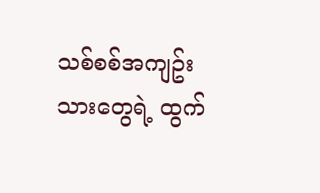သစ်စစ်အကျဥ်းသားတွေရဲ့ ထွက်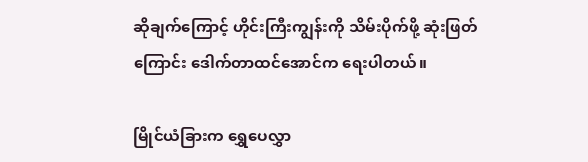ဆိုချက်ကြောင့် ဟိုင်းကြီးကျွန်းကို သိမ်းပိုက်ဖို့ ဆုံးဖြတ်ကြောင်း ဒေါက်တာထင်အောင်က ရေးပါတယ်။

မြိုင်ယံခြားက ရွှေပေလွှာ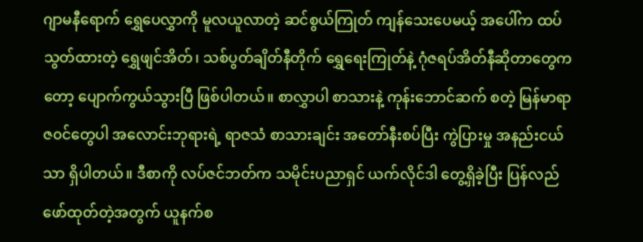ဂျာမနီရောက် ရွှေပေလွှာကို မူလယူလာတဲ့ ဆင်စွယ်ကြုတ် ကျန်သေးပေမယ့် အပေါ်က ထပ်သွတ်ထားတဲ့ ရွှေဖျင်အိတ်၊ သစ်ပွတ်ချိတ်နီတိုက် ရွှေရေးကြုတ်နဲ့ ဂုံဇရပ်အိတ်နီဆိုတာတွေကတော့ ပျောက်ကွယ်သွားပြီ ဖြစ်ပါတယ်။ စာလွှာပါ စာသားနဲ့ ကုန်းဘောင်ဆက် စတဲ့ မြန်မာရာဇ၀င်တွေပါ အလောင်းဘုရားရဲ့ ရာဇသံ စာသားချင်း အတော်နီးစပ်ပြီး ကွဲပြားမှု အနည်းငယ်သာ ရှိပါတယ်။ ဒီစာကို လပ်ဇင်ဘတ်က သမိုင်းပညာရှင် ယက်လိုင်ဒါ တွေ့ရှိခဲ့ပြီး ပြန်လည်ဖော်ထုတ်တဲ့အတွက် ယူနက်စ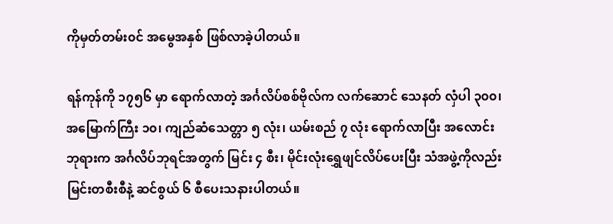ကိုမှတ်တမ်း၀င် အမွေအနှစ် ဖြစ်လာခဲ့ပါတယ်။

ရန်ကုန်ကို ၁၇၅၆ မှာ ရောက်လာတဲ့ အင်္ဂလိပ်စစ်ဗိုလ်က လက်ဆောင် သေနတ် လှံပါ ၃၀၀၊ အမြောက်ကြီး ၁၀၊ ကျည်ဆံသေတ္တာ ၅ လုံး၊ ယမ်းစည် ၇ လုံး ရောက်လာပြီး အလောင်းဘုရားက အင်္ဂလိပ်ဘုရင်အတွက် မြင်း ၄ စီး၊ မိုင်းလုံးရွှေဖျင်လိပ်ပေးပြီး သံအဖွဲ့ကိုလည်း မြင်းတစီးစီနဲ့ ဆင်စွယ် ၆ စီပေးသနားပါတယ်။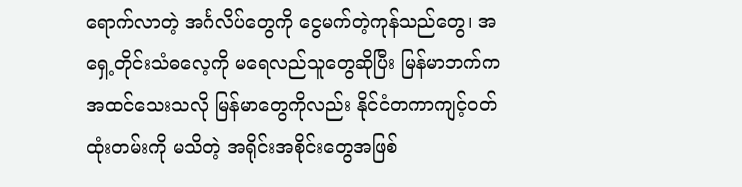ရောက်လာတဲ့ အင်္ဂလိပ်တွေကို ငွေမက်တဲ့ကုန်သည်တွေ၊ အရှေ့တိုင်းသံဓလေ့ကို မရေလည်သူတွေဆိုပြီး မြန်မာဘက်က အထင်သေးသလို မြန်မာတွေကိုလည်း နိုင်ငံတကာကျင့်၀တ်ထုံးတမ်းကို မသိတဲ့ အရိုင်းအစိုင်းတွေအဖြစ်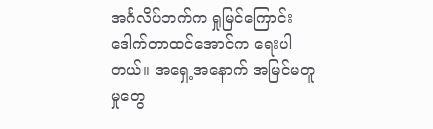အင်္ဂလိပ်ဘက်က ရှုမြင်ကြောင်း ဒေါက်တာထင်အောင်က ရေးပါတယ်။ အရှေ့အနောက် အမြင်မတူမှုတွေ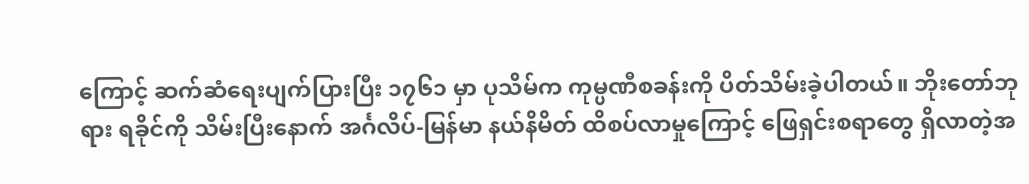ကြောင့် ဆက်ဆံရေးပျက်ပြားပြီး ၁၇၆၁ မှာ ပုသိမ်က ကုမ္ပဏီစခန်းကို ပိတ်သိမ်းခဲ့ပါတယ်။ ဘိုးတော်ဘုရား ရခိုင်ကို သိမ်းပြီးနောက် အင်္ဂလိပ်-မြန်မာ နယ်နိမိတ် ထိစပ်လာမှုကြောင့် ဖြေရှင်းစရာတွေ ရှိလာတဲ့အ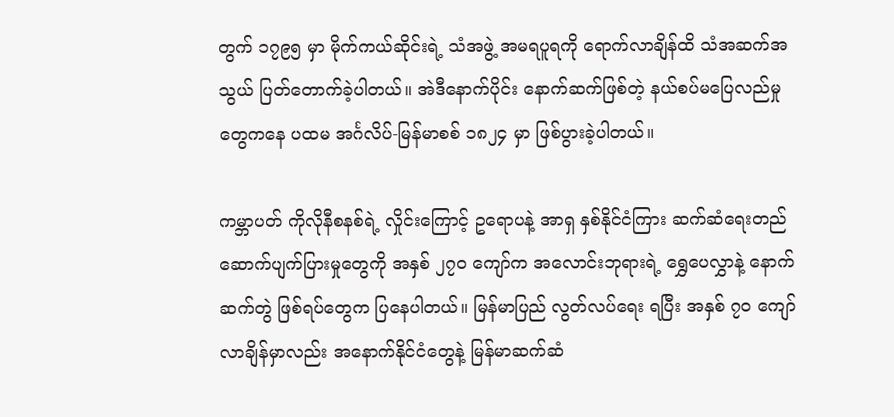တွက် ၁၇၉၅ မှာ မိုက်ကယ်ဆိုင်းရဲ့ သံအဖွဲ့ အမရပူရကို ရောက်လာချိန်ထိ သံအဆက်အသွယ် ပြတ်တောက်ခဲ့ပါတယ်။ အဲဒီနောက်ပိုင်း နောက်ဆက်ဖြစ်တဲ့ နယ်စပ်မပြေလည်မှုတွေကနေ ပထမ အင်္ဂလိပ်-မြန်မာစစ် ၁၈၂၄ မှာ ဖြစ်ပွားခဲ့ပါတယ်။

ကမ္ဘာပတ် ကိုလိုနီစနစ်ရဲ့ လှိုင်းကြောင့် ဥရောပနဲ့ အာရှ နှစ်နိုင်ငံကြား ဆက်ဆံရေးတည်ဆောက်ပျက်ပြားမှုတွေကို အနှစ် ၂၇၀ ကျော်က အလောင်းဘုရားရဲ့ ရွှေပေလွှာနဲ့ နောက်ဆက်တွဲ ဖြစ်ရပ်တွေက ပြနေပါတယ်။ မြန်မာပြည် လွတ်လပ်ရေး ရပြီး အနှစ် ၇၀ ကျော်လာချိန်မှာလည်း အနောက်နိုင်ငံတွေနဲ့ မြန်မာဆက်ဆံ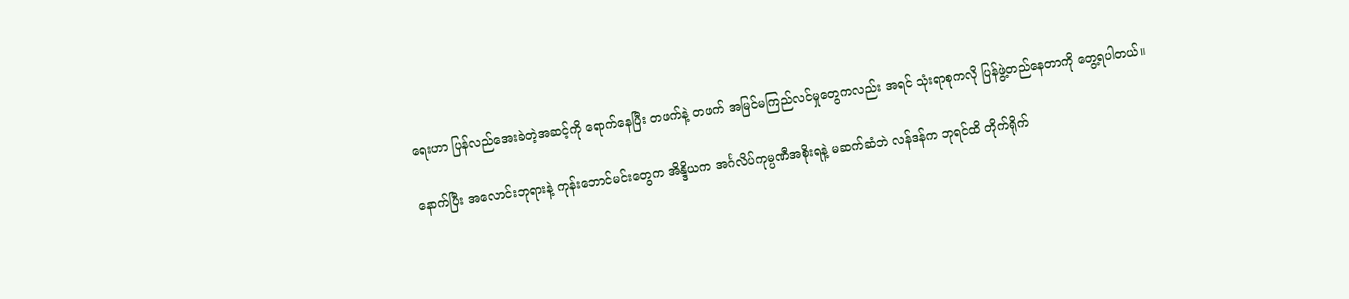ရေးဟာ ပြန်လည်အေးခဲတဲ့အဆင့်ကို ရောက်နေပြီး တဖက်နဲ့ တဖက် အမြင်မကြည်လင်မှုတွေကလည်း အရင် သုံးရာစုကလို ပြန်ဖွဲ့တည်နေတာကို တွေ့ရပါတယ်။

နောက်ပြီး အလောင်းဘုရားနဲ့ ကုန်းဘောင်မင်းတွေက အိန္ဒိယက အင်္ဂလိပ်ကုမ္ပဏီအစိုးရနဲ့ မဆက်ဆံဘဲ လန်ဒန်က ဘုရင်ထိ တိုက်ရိုက်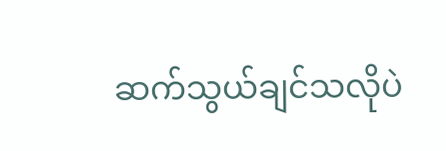ဆက်သွယ်ချင်သလိုပဲ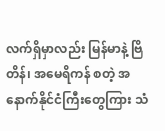လက်ရှိမှာလည်း မြန်မာနဲ့ ဗြိတိန်၊ အမေရိကန် စတဲ့ အနောက်နိုင်ငံကြီးတွေကြား သံ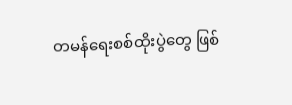တမန်ရေးစစ်ထိုးပွဲတွေ ဖြစ်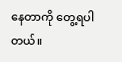နေတာကို တွေ့ရပါတယ်။